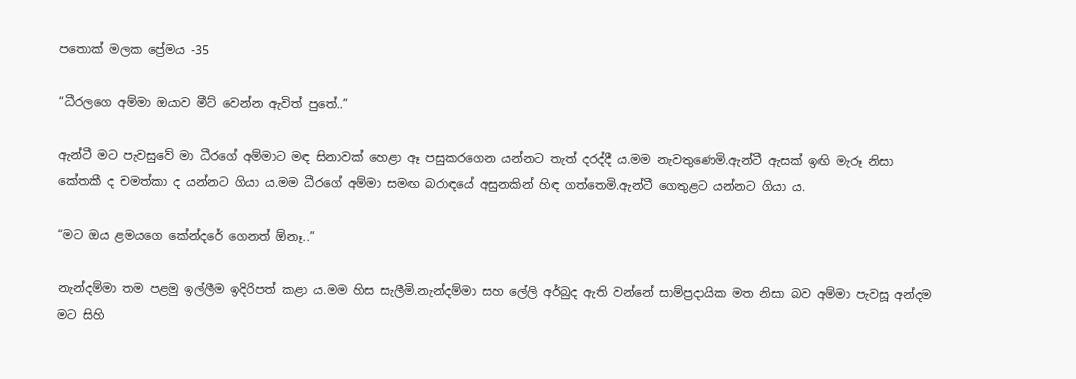පතොක් මලක ප්‍රේමය -35

“ධීරලගෙ අම්මා ඔයාව මීට් වෙන්න ඇවිත් පුතේ..”

ඇන්ටී මට පැවසුවේ මා ධීරගේ අම්මාට මඳ සිනාවක් හෙළා ඈ පසුකරගෙන යන්නට තැත් දරද්දී ය.මම නැවතුණෙමි.ඇන්ටී ඇසක් ඉඟි මැරූ නිසා කේතකී ද චමත්කා ද යන්නට ගියා ය.මම ධීරගේ අම්මා සමඟ බරාඳයේ අසුනකින් හිඳ ගත්තෙමි.ඇන්ටී ගෙතුළට යන්නට ගියා ය.

“මට ඔය ළමයගෙ කේන්දරේ ගෙනත් ඕනෑ..”

නැන්දම්මා තම පළමු ඉල්ලීම ඉදිරිපත් කළා ය.මම හිස සැලීමි.නැන්දම්මා සහ ලේලි අර්බුද ඇති වන්නේ සාම්ප්‍රදායික මත නිසා බව අම්මා පැවසූ අන්දම මට සිහි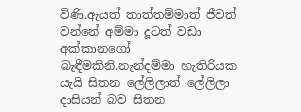විණි.ඇයත් තාත්තම්මාත් ජීවත් වන්නේ අම්මා දූටත් වඩා අක්කානගෝ බැඳීමකිනි.නැන්දම්මා හැතිරියක යැයි සිතන ලේලිලාත් ලේලිලා දාසියන් බව සිතන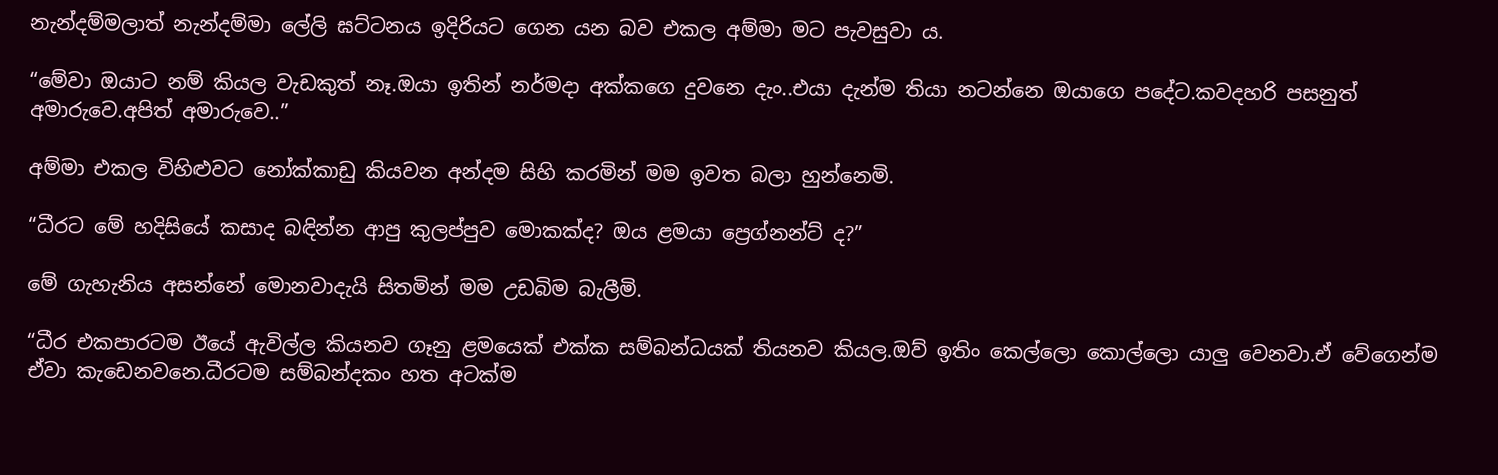නැන්දම්මලාත් නැන්දම්මා ලේලි ඝට්ටනය ඉදිරියට ගෙන යන බව එකල අම්මා මට පැවසුවා ය.

“මේවා ඔයාට නම් කියල වැඩකුත් නෑ.ඔයා ඉතින් නර්මදා අක්කගෙ දුවනෙ දැං..එයා දැන්ම තියා නටන්නෙ ඔයාගෙ පදේට.කවදහරි පසනුත් අමාරුවෙ.අපිත් අමාරුවෙ..”

අම්මා එකල විහිළුවට නෝක්කාඩු කියවන අන්දම සිහි කරමින් මම ඉවත බලා හුන්නෙමි.

“ධීරට මේ හදිසියේ කසාද බඳින්න ආපු කුලප්පුව මොකක්ද? ඔය ළමයා ප්‍රෙග්නන්ට් ද?”

මේ ගැහැනිය අසන්නේ මොනවාදැයි සිතමින් මම උඩබිම බැලීමි.

“ධීර එකපාරටම ඊයේ ඇවිල්ල කියනව ගෑනු ළමයෙක් එක්ක සම්බන්ධයක් තියනව කියල.ඔව් ඉතිං කෙල්ලො කොල්ලො යාලු වෙනවා.ඒ වේගෙන්ම ඒවා කැඩෙනවනෙ.ධීරටම සම්බන්දකං හත අටක්ම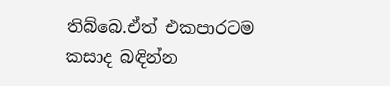තිබ්බෙ.ඒත් එකපාරටම කසාද බඳින්න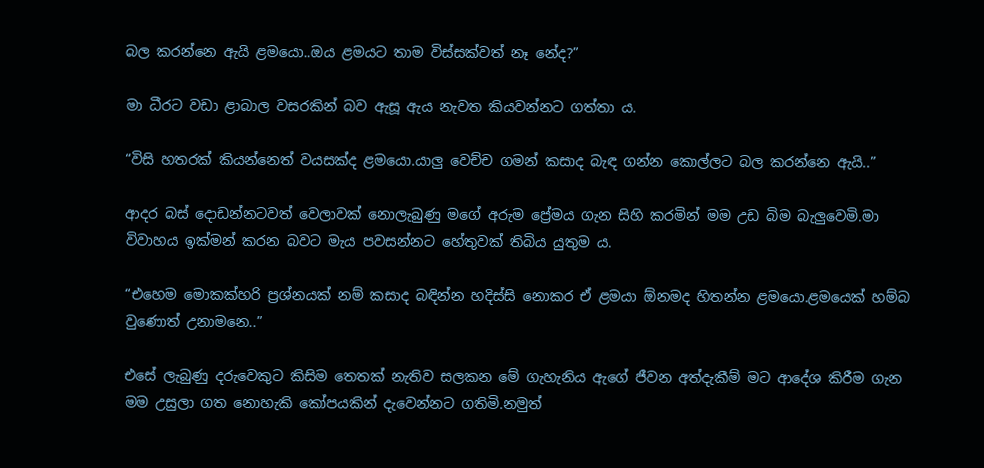බල කරන්නෙ ඇයි ළමයො..ඔය ළමයට තාම විස්සක්වත් නෑ නේද?”

මා ධීරට වඩා ළාබාල වසරකින් බව ඇසූ ඇය නැවත කියවන්නට ගත්තා ය.

“විසි හතරක් කියන්නෙත් වයසක්ද ළමයො.යාලු වෙච්ච ගමන් කසාද බැඳ ගන්න කොල්ලට බල කරන්නෙ ඇයි..”

ආදර බස් දොඩන්නටවත් වෙලාවක් නොලැබුණු මගේ අරුම ප්‍රේමය ගැන සිහි කරමින් මම උඩ බිම බැලුවෙමි.මා විවාහය ඉක්මන් කරන බවට මැය පවසන්නට හේතුවක් තිබිය යුතුම ය.

“එහෙම මොකක්හරි ප්‍රශ්නයක් නම් කසාද බඳින්න හදිස්සි නොකර ඒ ළමයා ඕනමද හිතන්න ළමයො.ළමයෙක් හම්බ වුණොත් උනාමනෙ..”

එසේ ලැබුණු දරුවෙකුට කිසිම තෙතක් නැතිව සලකන මේ ගැහැනිය ඇගේ ජීවන අත්දැකීම් මට ආදේශ කිරීම ගැන මම උසුලා ගත නොහැකි කෝපයකින් දැවෙන්නට ගතිමි.නමුත්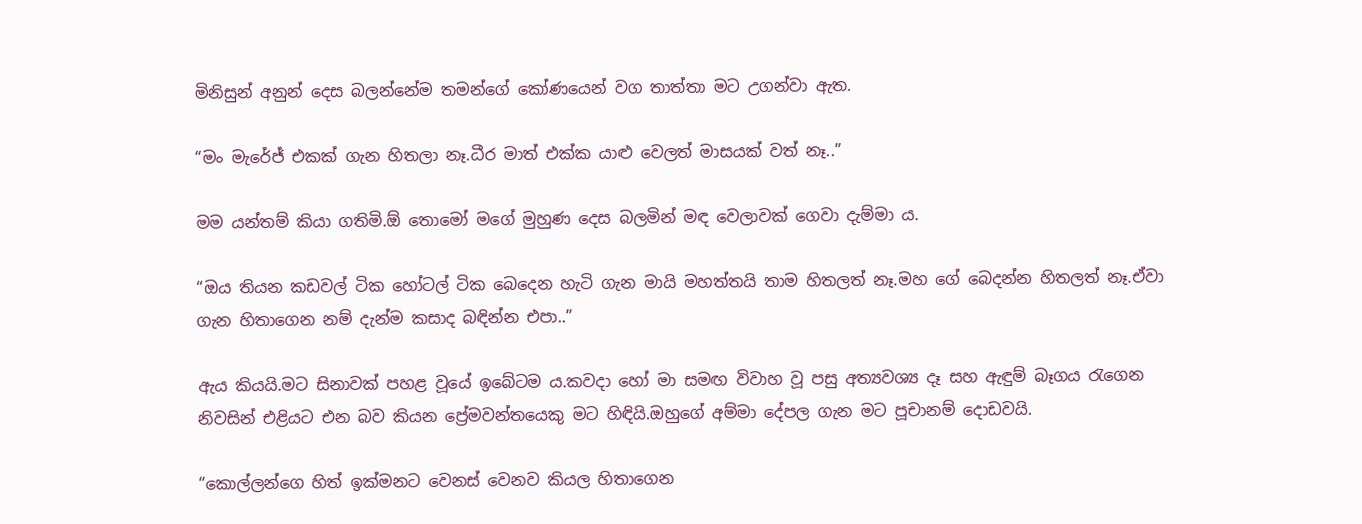මිනිසුන් අනුන් දෙස බලන්නේම තමන්ගේ කෝණයෙන් වග තාත්තා මට උගන්වා ඇත.

“මං මැරේජ් එකක් ගැන හිතලා නෑ.ධීර මාත් එක්ක යාළු වෙලත් මාසයක් වත් නෑ..”

මම යන්තම් කියා ගතිමි.ඕ තොමෝ මගේ මුහුණ දෙස බලමින් මඳ වෙලාවක් ගෙවා දැම්මා ය.

“ඔය තියන කඩවල් ටික හෝටල් ටික බෙදෙන හැටි ගැන මායි මහත්තයි තාම හිතලත් නෑ.මහ ගේ බෙදන්න හිතලත් නෑ.ඒවා ගැන හිතාගෙන නම් දැන්ම කසාද බඳින්න එපා..”

ඇය කියයි.මට සිනාවක් පහළ වූයේ ඉබේටම ය.කවදා හෝ මා සමඟ විවාහ වූ පසු අත්‍යවශ්‍ය දෑ සහ ඇඳුම් බෑගය රැගෙන නිවසින් එළියට එන බව කියන ප්‍රේමවන්තයෙකු මට හිඳියි.ඔහුගේ අම්මා දේපල ගැන මට පූචානම් දොඩවයි.

“කොල්ලන්ගෙ හිත් ඉක්මනට වෙනස් වෙනව කියල හිතාගෙන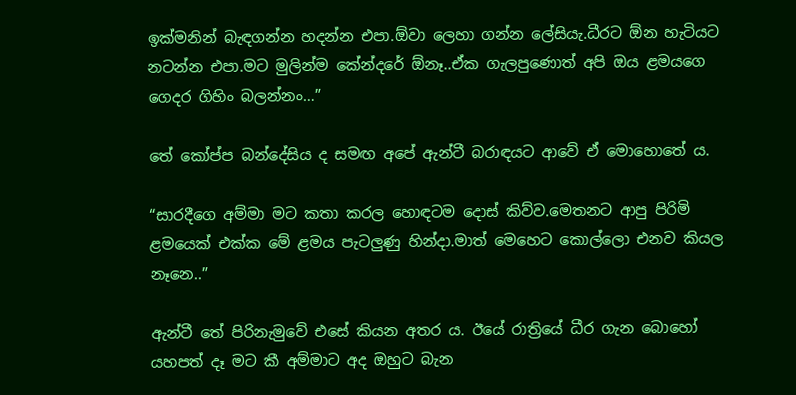ඉක්මනින් බැඳගන්න හදන්න එපා.ඕවා ලෙහා ගන්න ලේසියැ.ධීරට ඕන හැටියට නටන්න එපා.මට මුලින්ම කේන්දරේ ඕනෑ..ඒක ගැලපුණොත් අපි ඔය ළමයගෙ ගෙදර ගිහිං බලන්නං…”

තේ කෝප්ප බන්දේසිය ද සමඟ අපේ ඇන්ටී බරාඳයට ආවේ ඒ මොහොතේ ය.

“සාරදීගෙ අම්මා මට කතා කරල හොඳටම දොස් කිව්ව.මෙතනට ආපු පිරිමි ළමයෙක් එක්ක මේ ළමය පැටලුණු හින්දා.මාත් මෙහෙට කොල්ලො එනව කියල නෑනෙ..”

ඇන්ටී තේ පිරිනැමුවේ එසේ කියන අතර ය. ඊයේ රාත්‍රියේ ධීර ගැන බොහෝ යහපත් දෑ මට කී අම්මාට අද ඔහුට බැන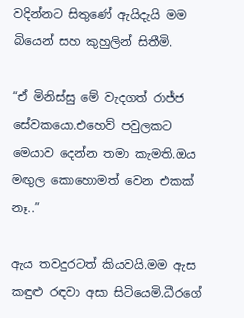වදින්නට සිතුණේ ඇයිදැයි මම බියෙන් සහ කුහුලින් සිතීමි.

“ඒ මිනිස්සු මේ වැදගත් රාජ්ජ සේවකයො.එහෙව් පවුලකට මෙයාව දෙන්න තමා කැමති.ඔය මඟුල කොහොමත් වෙන එකක් නෑ..”

ඇය තවදුරටත් කියවයි.මම ඇස කඳුළු රඳවා අසා සිටියෙමි.ධීරගේ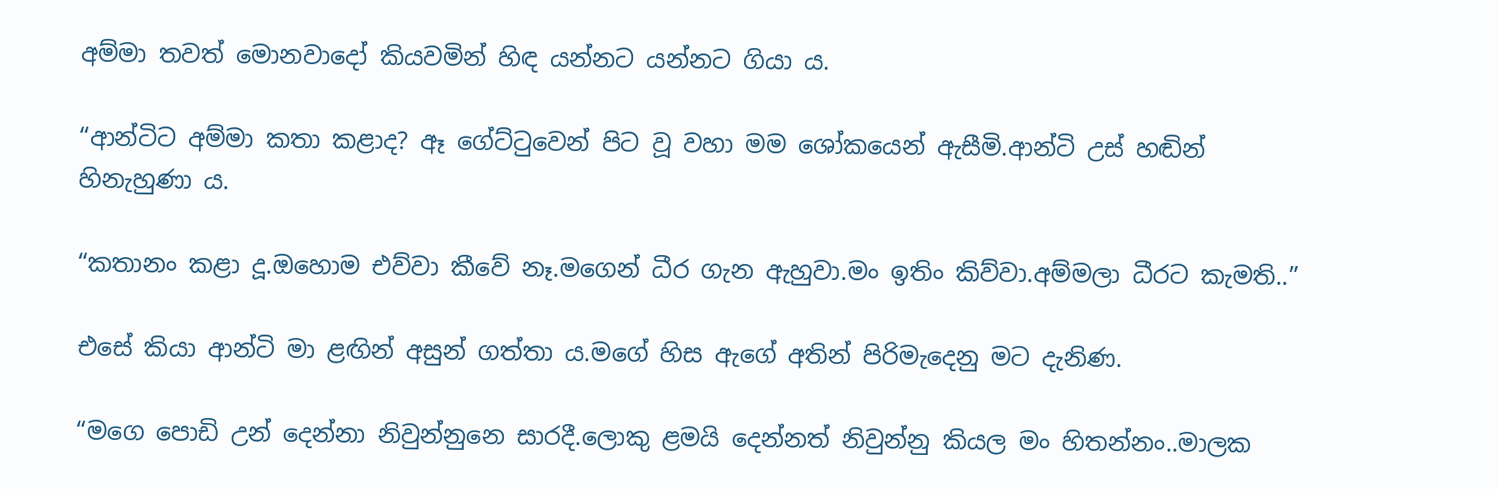අම්මා තවත් මොනවාදෝ කියවමින් හිඳ යන්නට යන්නට ගියා ය.

“ආන්ටිට අම්මා කතා කළාද? ඈ ගේට්ටුවෙන් පිට වූ වහා මම ශෝකයෙන් ඇසීමි.ආන්ටි උස් හඬින් හිනැහුණා ය.

“කතානං කළා දූ.ඔහොම එව්වා කීවේ නෑ.මගෙන් ධීර ගැන ඇහුවා.මං ඉතිං කිව්වා.අම්මලා ධීරට කැමති..”

එසේ කියා ආන්ටි මා ළඟින් අසුන් ගත්තා ය.මගේ හිස ඇගේ අතින් පිරිමැදෙනු මට දැනිණ.

“මගෙ පොඩි උන් දෙන්නා නිවුන්නුනෙ සාරදී.ලොකු ළමයි දෙන්නත් නිවුන්නු කියල මං හිතන්නං..මාලක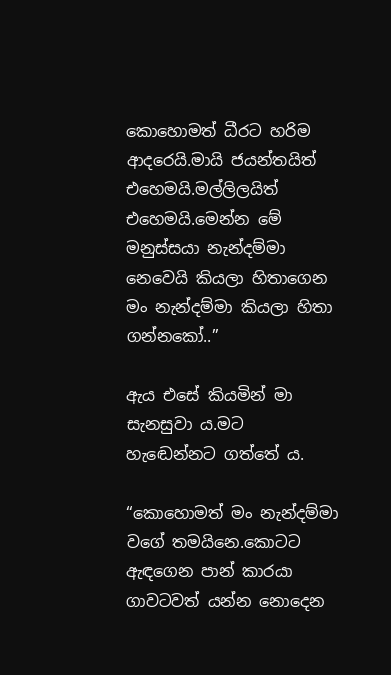කොහොමත් ධීරට හරිම ආදරෙයි.මායි ජයන්තයිත් එහෙමයි.මල්ලිලයිත් එහෙමයි.මෙන්න මේ මනුස්සයා නැන්දම්මා නෙවෙයි කියලා හිතාගෙන මං නැන්දම්මා කියලා හිතා ගන්නකෝ..”

ඇය එසේ කියමින් මා සැනසුවා ය.මට හැඬෙන්නට ගත්තේ ය.

“කොහොමත් මං නැන්දම්මා වගේ තමයිනෙ.කොටට ඇඳගෙන පාන් කාරයා ගාවටවත් යන්න නොදෙන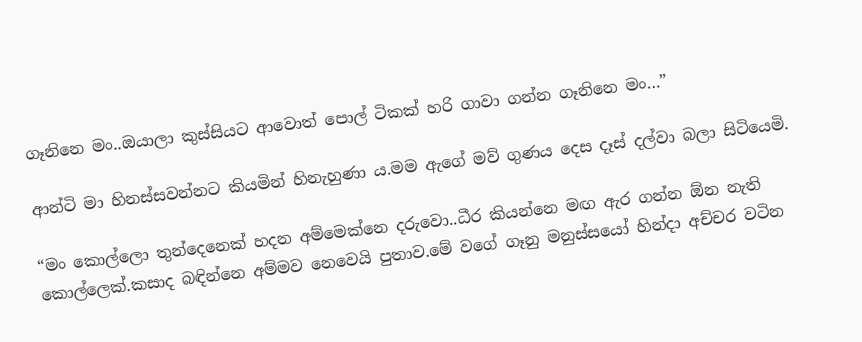ගෑනිනෙ මං..ඔයාලා කුස්සියට ආවොත් පොල් ටිකක් හරි ගාවා ගන්න ගෑනිනෙ මං…”

ආන්ටි මා හිනස්සවන්නට කියමින් හිනැහුණා ය.මම ඇගේ මව් ගුණය දෙස දෑස් දල්වා බලා සිටියෙමි.

“මං කොල්ලො තුන්දෙනෙක් හදන අම්මෙක්නෙ දරුවො..ධීර කියන්නෙ මඟ ඇර ගන්න ඕන නැති කොල්ලෙක්.කසාද බඳින්නෙ අම්මව නෙවෙයි පුතාව.මේ වගේ ගෑනු මනුස්සයෝ හින්දා අච්චර වටින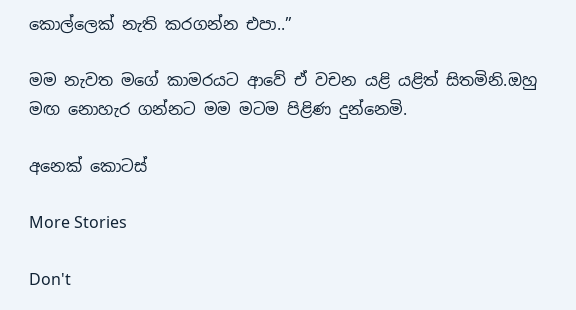කොල්ලෙක් නැති කරගන්න එපා..”

මම නැවත මගේ කාමරයට ආවේ ඒ වචන යළි යළිත් සිතමිනි.ඔහු මඟ නොහැර ගන්නට මම මටම පිළිණ දුන්නෙමි.

අනෙක් කොටස්

More Stories

Don't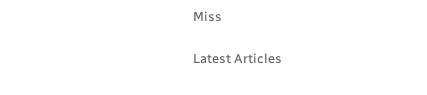Miss


Latest Articles